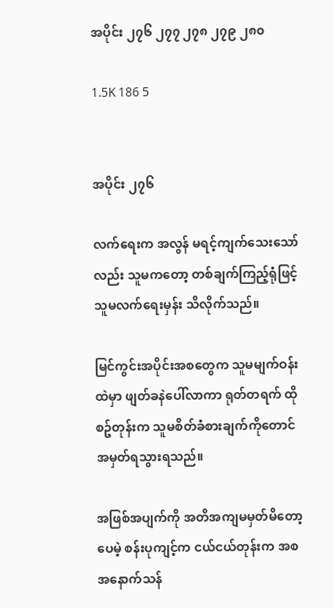အပိုင်း ၂၇၆ ၂၇၇ ၂၇၈ ၂၇၉ ၂၈၀

1.5K 186 5


အပိုင်း ၂၇၆

လက်ရေးက အလွန် မရင့်ကျက်သေးသော်လည်း သူမကတော့ တစ်ချက်ကြည့်ရုံဖြင့် သူမလက်ရေးမှန်း သိလိုက်သည်။

မြင်ကွင်းအပိုင်းအစတွေက သူမမျက်ဝန်းထဲမှာ ဖျတ်ခနဲပေါ်လာကာ ရုတ်တရက် ထိုစဥ်တုန်းက သူမစိတ်ခံစားချက်ကိုတောင် အမှတ်ရသွားရသည်။

အဖြစ်အပျက်ကို အတိအကျမမှတ်မိတော့ပေမဲ့ စန်းပုကျင့်က ငယ်ငယ်တုန်းက အစအနောက်သန်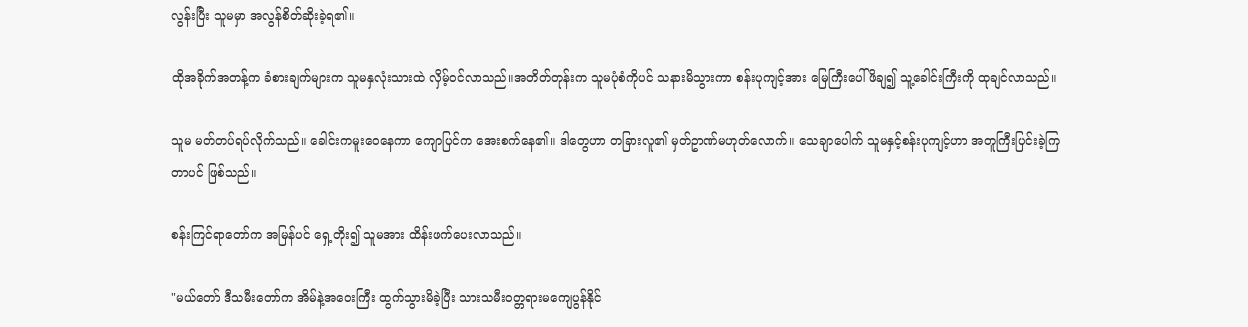လွန်းပြီး သူမမှာ အလွန်စိတ်ဆိုးခဲ့ရ၏။

ထိုအခိုက်အတန့်က ခံစားချက်များက သူမနှလုံးသားထဲ လှိမ့်ဝင်လာသည်။အတိတ်တုန်းက သူမပုံစံကိုပင် သနားမိသွားကာ စန်းပုကျင့်အား မြေကြီးပေါ်ဖိချ၍ သူ့ခေါင်းကြီးကို ထုချင်လာသည်။

သူမ မတ်တပ်ရပ်လိုက်သည်။ ခေါင်းကမူးဝေနေကာ ကျောပြင်က အေးစက်နေ၏။ ဒါတွေဟာ တခြားလူ၏ မှတ်ဥာဏ်မဟုတ်လောက်။ သေချာပေါက် သူမနှင့်စန်းပုကျင့်ဟာ အတူကြီးပြင်းခဲ့ကြတာပင် ဖြစ်သည်။

စန်းကြင်ရာတော်က အမြန်ပင် ရှေ့တိုး၍ သူမအား ထိန်းဖက်ပေးလာသည်။

"မယ်တော် ဒီသမီးတော်က အိမ်နဲ့အဝေးကြီး ထွက်သွားမိခဲ့ပြီး သားသမီးဝတ္တရားမကျေပွန်နိုင်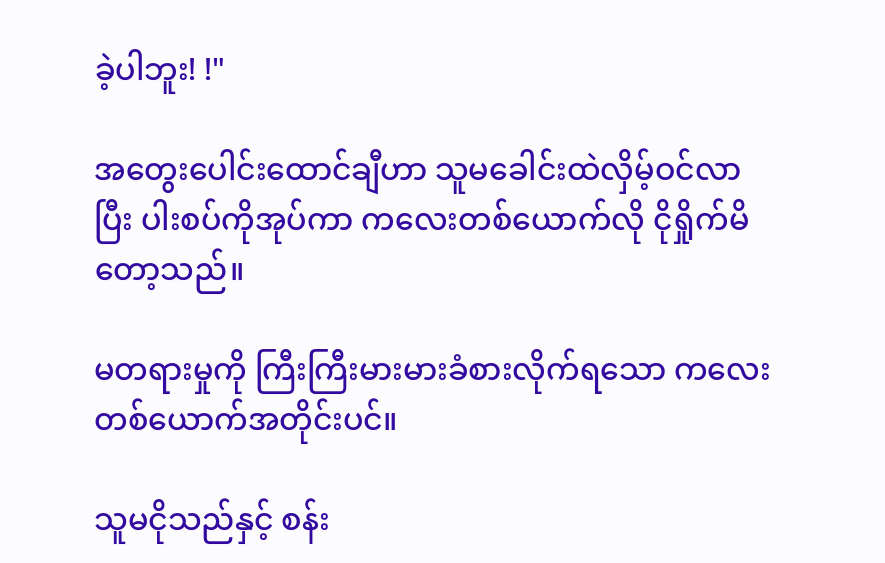ခဲ့ပါဘူး! !"

အတွေးပေါင်းထောင်ချီဟာ သူမခေါင်းထဲလှိမ့်ဝင်လာပြီး ပါးစပ်ကိုအုပ်ကာ ကလေးတစ်ယောက်လို ငိုရှိုက်မိတော့သည်။

မတရားမှုကို ကြီးကြီးမားမားခံစားလိုက်ရသော ကလေးတစ်ယောက်အတိုင်းပင်။

သူမငိုသည်နှင့် စန်း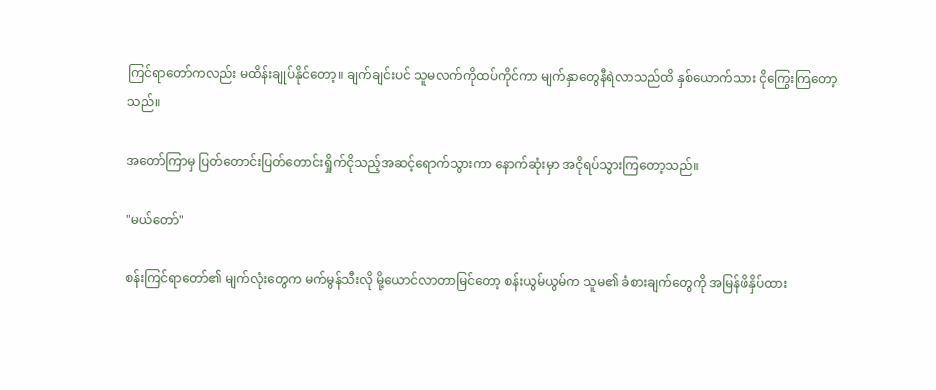ကြင်ရာတော်ကလည်း မထိန်းချုပ်နိုင်တော့။ ချက်ချင်းပင် သူမလက်ကိုထပ်ကိုင်ကာ မျက်နှာတွေနီရဲလာသည်ထိ နှစ်ယောက်သား ငိုကြွေးကြတော့သည်။

အတော်ကြာမှ ပြတ်တောင်းပြတ်တောင်းရှိုက်ငိုသည့်အဆင့်ရောက်သွားကာ နောက်ဆုံးမှာ အငိုရပ်သွားကြတော့သည်။

"မယ်တော်"

စန်းကြင်ရာတော်၏ မျက်လုံးတွေက မက်မွန်သီးလို မို့ယောင်လာတာမြင်တော့ စန်းယွမ်ယွမ်က သူမ၏ ခံစားချက်တွေကို အမြန်ဖိနှိပ်ထား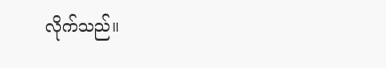လိုက်သည်။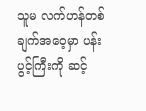သူမ လက်ဟန်တစ်ချက်အဝေ့မှာ ပန်းပွင့်ကြီးကို ဆင့်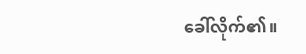ခေါ်လိုက်၏။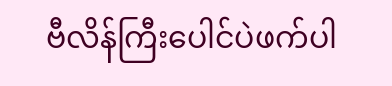ဗီလိန်ကြီးပေါင်ပဲဖက်ပါ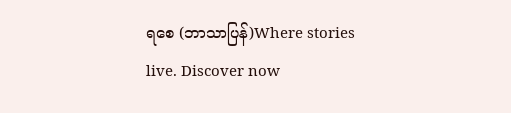ရစေ (ဘာသာပြန်)Where stories live. Discover now